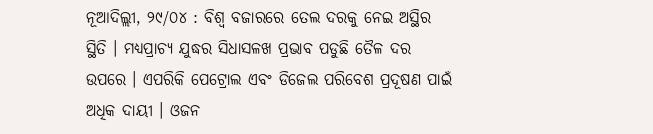ନୂଆଦିଲ୍ଲୀ, ୨୯/୦୪ : ବିଶ୍ୱ ବଜାରରେ ତେଲ ଦରକୁ ନେଇ ଅସ୍ଥିର ସ୍ଥିତି । ମଧ୍ୟପ୍ରାଚ୍ୟ ଯୁଦ୍ଧର ସିଧାସଳଖ ପ୍ରଭାବ ପଡୁଛି ତୈଳ ଦର ଉପରେ । ଏପରିକି ପେଟ୍ରୋଲ ଏବଂ ଡିଜେଲ ପରିବେଶ ପ୍ରଦୂଷଣ ପାଇଁ ଅଧିକ ଦାୟୀ । ଓଜନ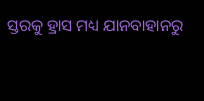ସ୍ତରକୁ ହ୍ରାସ ମଧ୍ୟ ଯାନବାହାନରୁ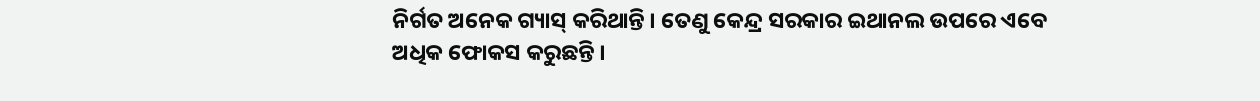ନିର୍ଗତ ଅନେକ ଗ୍ୟାସ୍ କରିଥାନ୍ତି । ତେଣୁ କେନ୍ଦ୍ର ସରକାର ଇଥାନଲ ଉପରେ ଏବେ ଅଧିକ ଫୋକସ କରୁଛନ୍ତି ।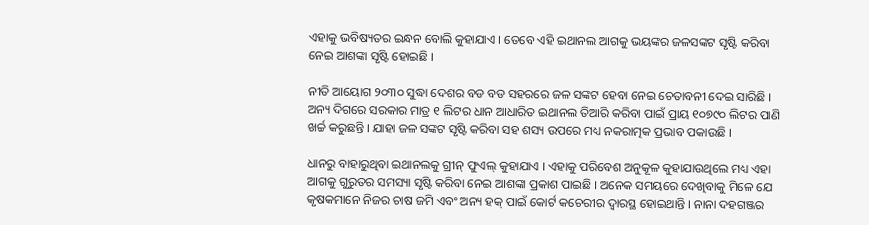ଏହାକୁ ଭବିଷ୍ୟତର ଇନ୍ଧନ ବୋଲି କୁହାଯାଏ । ତେବେ ଏହି ଇଥାନଲ ଆଗକୁ ଭୟଙ୍କର ଜଳସଙ୍କଟ ସୃଷ୍ଟି କରିବା ନେଇ ଆଶଙ୍କା ସୃଷ୍ଟି ହୋଇଛି ।

ନୀତି ଆୟୋଗ ୨୦୩୦ ସୁଦ୍ଧା ଦେଶର ବଡ ବଡ ସହରରେ ଜଳ ସଙ୍କଟ ହେବା ନେଇ ଚେତାବନୀ ଦେଇ ସାରିଛି । ଅନ୍ୟ ଦିଗରେ ସରକାର ମାତ୍ର ୧ ଲିଟର ଧାନ ଆଧାରିତ ଇଥାନଲ ତିଆରି କରିବା ପାଇଁ ପ୍ରାୟ ୧୦୭୯୦ ଲିଟର ପାଣି ଖର୍ଚ୍ଚ କରୁଛନ୍ତି । ଯାହା ଜଳ ସଙ୍କଟ ସୃଷ୍ଟି କରିବା ସହ ଶସ୍ୟ ଉପରେ ମଧ୍ୟ ନକରାତ୍ମକ ପ୍ରଭାବ ପକାଉଛି ।

ଧାନରୁ ବାହାରୁଥିବା ଇଥାନଲକୁ ଗ୍ରୀନ୍ ଫୁଏଲ୍ କୁହାଯାଏ । ଏହାକୁ ପରିବେଶ ଅନୁକୂଳ କୁହାଯାଉଥିଲେ ମଧ୍ୟ ଏହା ଆଗକୁ ଗୁରୁତର ସମସ୍ୟା ସୃଷ୍ଟି କରିବା ନେଇ ଆଶଙ୍କା ପ୍ରକାଶ ପାଇଛି । ଅନେକ ସମୟରେ ଦେଖିବାକୁ ମିଳେ ଯେ କୃଷକମାନେ ନିଜର ଚାଷ ଜମି ଏବଂ ଅନ୍ୟ ହକ୍ ପାଇଁ କୋର୍ଟ କଚେରୀର ଦ୍ୱାରସ୍ଥ ହୋଇଥାନ୍ତି । ନାନା ଦହଗଞ୍ଜର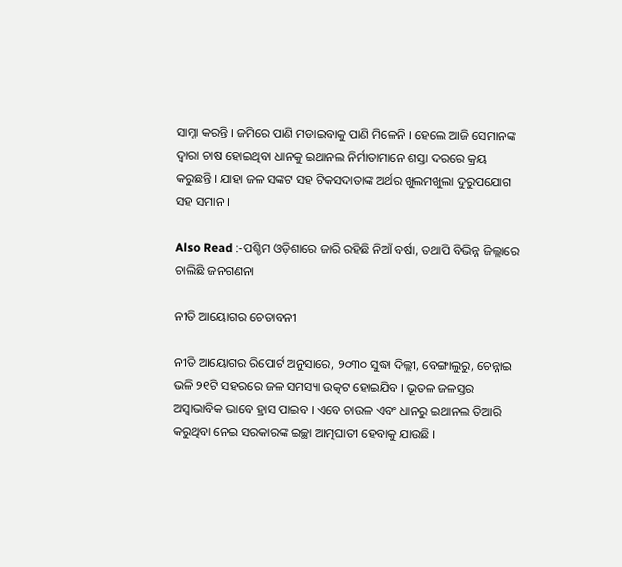ସାମ୍ନା କରନ୍ତି । ଜମିରେ ପାଣି ମଡାଇବାକୁ ପାଣି ମିଳେନି । ହେଲେ ଆଜି ସେମାନଙ୍କ ଦ୍ୱାରା ଚାଷ ହୋଇଥିବା ଧାନକୁ ଇଥାନଲ ନିର୍ମାତାମାନେ ଶସ୍ତା ଦରରେ କ୍ରୟ କରୁଛନ୍ତି । ଯାହା ଜଳ ସଙ୍କଟ ସହ ଟିକସଦାତାଙ୍କ ଅର୍ଥର ଖୁଲମଖୁଲା ଦୁରୁପଯୋଗ ସହ ସମାନ ।

Also Read :-ପଶ୍ଚିମ ଓଡ଼ିଶାରେ ଜାରି ରହିଛି ନିଆଁ ବର୍ଷା, ତଥାପି ବିଭିନ୍ନ ଜିଲ୍ଲାରେ ଚାଲିଛି ଜନଗଣନା

ନୀତି ଆୟୋଗର ଚେତାବନୀ

ନୀତି ଆୟୋଗର ରିପୋର୍ଟ ଅନୁସାରେ, ୨୦୩୦ ସୁଦ୍ଧା ଦିଲ୍ଲୀ, ବେଙ୍ଗାଲୁରୁ, ଚେନ୍ନାଇ ଭଳି ୨୧ଟି ସହରରେ ଜଳ ସମସ୍ୟା ଉତ୍କଟ ହୋଇଯିବ । ଭୂତଳ ଜଳସ୍ତର ଅସ୍ୱାଭାବିକ ଭାବେ ହ୍ରାସ ପାଇବ । ଏବେ ଚାଉଳ ଏବଂ ଧାନରୁ ଇଥାନଲ ତିଆରି କରୁଥିବା ନେଇ ସରକାରଙ୍କ ଇଚ୍ଛା ଆତ୍ମଘାତୀ ହେବାକୁ ଯାଉଛି ।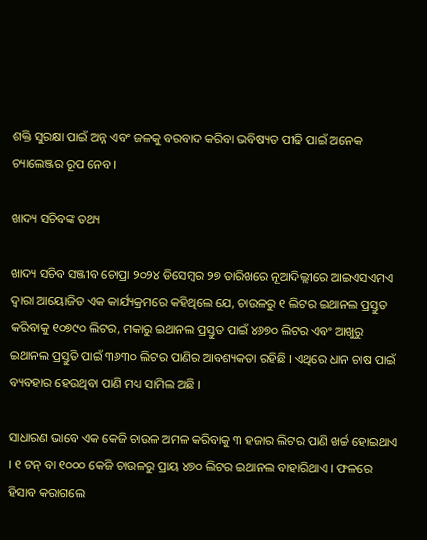ଶକ୍ତି ସୁରକ୍ଷା ପାଇଁ ଅନ୍ନ ଏବଂ ଜଳକୁ ବରବାଦ କରିବା ଭବିଷ୍ୟତ ପୀଢି ପାଇଁ ଅନେକ ଚ୍ୟାଲେଞ୍ଜର ରୂପ ନେବ ।

ଖାଦ୍ୟ ସଚିବଙ୍କ ତଥ୍ୟ

ଖାଦ୍ୟ ସଚିବ ସଞ୍ଜୀବ ଚୋପ୍ରା ୨୦୨୪ ଡିସେମ୍ବର ୨୭ ତାରିଖରେ ନୂଆଦିଲ୍ଲୀରେ ଆଇଏସଏମଏ ଦ୍ୱାରା ଆୟୋଜିତ ଏକ କାର୍ଯ୍ୟକ୍ରମରେ କହିଥିଲେ ଯେ, ଚାଉଳରୁ ୧ ଲିଟର ଇଥାନଲ ପ୍ରସ୍ତୁତ କରିବାକୁ ୧୦୭୯୦ ଲିଟର, ମକାରୁ ଇଥାନଲ ପ୍ରସ୍ତୁତ ପାଇଁ ୪୬୭୦ ଲିଟର ଏବଂ ଆଖୁରୁ ଇଥାନଲ ପ୍ରସ୍ତୁତି ପାଇଁ ୩୬୩୦ ଲିଟର ପାଣିର ଆବଶ୍ୟକତା ରହିଛି । ଏଥିରେ ଧାନ ଚାଷ ପାଇଁ ବ୍ୟବହାର ହେଉଥିବା ପାଣି ମଧ୍ୟ ସାମିଲ ଅଛି ।

ସାଧାରଣ ଭାବେ ଏକ କେଜି ଚାଉଳ ଅମଳ କରିବାକୁ ୩ ହଜାର ଲିଟର ପାଣି ଖର୍ଚ୍ଚ ହୋଇଥାଏ । ୧ ଟନ୍ ବା ୧୦୦୦ କେଜି ଚାଉଳରୁ ପ୍ରାୟ ୪୭୦ ଲିଟର ଇଥାନଲ ବାହାରିଥାଏ । ଫଳରେ ହିସାବ କରାଗଲେ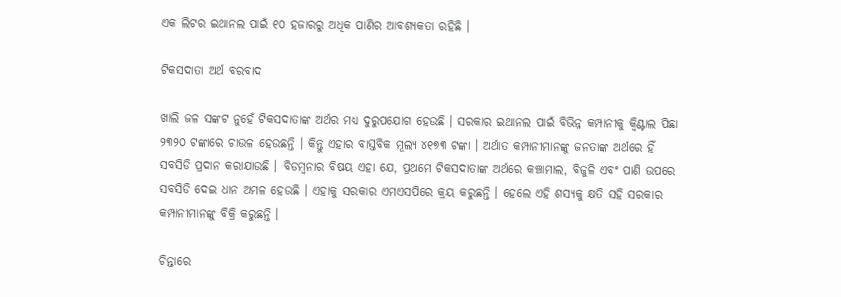ଏକ ଲିଟର ଇଥାନଲ ପାଇଁ ୧୦ ହଜାରରୁ ଅଧିକ ପାଣିର ଆବଶ୍ୟକତା ରହିଛି ।

ଟିକସଦାତା ଅର୍ଥ ବରବାଦ

ଖାଲି ଜଳ ସଙ୍କଟ ନୁହେଁ ଟିକସଦାତାଙ୍କ ଅର୍ଥର ମଧ୍ୟ ଦୁରୁପଯୋଗ ହେଉଛି । ସରକାର ଇଥାନଲ ପାଇଁ ବିଭିନ୍ନ କମ୍ପାନୀକୁ କ୍ୱିଣ୍ଟାଲ ପିଛା ୨୩୨୦ ଟଙ୍କାରେ ଚାଉଳ ହେଉଛନ୍ତି । କିନ୍ତୁ ଏହାର ବାସ୍ତବିକ ମୂଲ୍ୟ ୪୧୭୩ ଟଙ୍କା । ଅର୍ଥାତ କମ୍ପାନୀମାନଙ୍କୁ ଜନତାଙ୍କ ଅର୍ଥରେ ହିଁ ସବସିଡି ପ୍ରଦାନ କରାଯାଉଛି । ବିଡମ୍ବନାର ବିଷୟ ଏହା ଯେ, ପ୍ରଥମେ ଟିକସଦାତାଙ୍କ ଅର୍ଥରେ କଞ୍ଚାମାଲ, ବିଜୁଳି ଏବଂ ପାଣି ଉପରେ ସବସିଡି ଦେଇ ଧାନ ଅମଳ ହେଉଛି । ଏହାକୁ ସରକାର ଏମଏସପିରେ କ୍ରୟ କରୁଛନ୍ତି । ହେଲେ ଏହି ଶସ୍ୟକୁ କ୍ଷତି ସହି ସରକାର କମ୍ପାନୀମାନଙ୍କୁ ବିକ୍ରି କରୁଛନ୍ତି ।

ଚିନ୍ତାରେ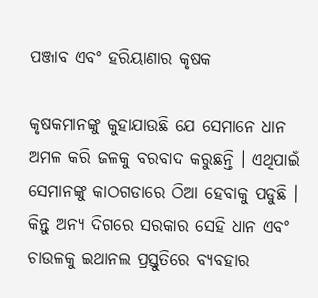ପଞ୍ଜାବ ଏବଂ ହରିୟାଣାର କୃଷକ

କୃଷକମାନଙ୍କୁ କୁହାଯାଉଛି ଯେ ସେମାନେ ଧାନ ଅମଳ କରି ଜଳକୁ ବରବାଦ କରୁଛନ୍ତି । ଏଥିପାଇଁ ସେମାନଙ୍କୁ କାଠଗଡାରେ ଠିଆ ହେବାକୁ ପଡୁଛି । କିନ୍ତୁ ଅନ୍ୟ ଦିଗରେ ସରକାର ସେହି ଧାନ ଏବଂ ଚାଉଳକୁ ଇଥାନଲ ପ୍ରସ୍ତୁତିରେ ବ୍ୟବହାର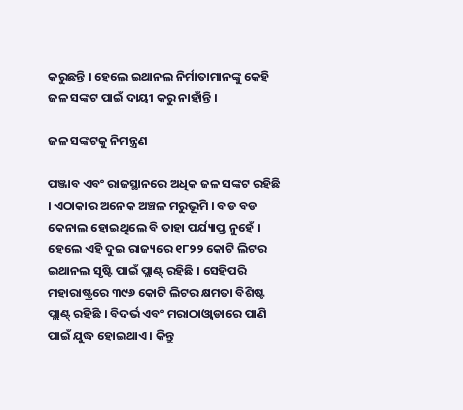କରୁଛନ୍ତି । ହେଲେ ଇଥାନଲ ନିର୍ମାତାମାନଙ୍କୁ କେହି ଜଳ ସଙ୍କଟ ପାଇଁ ଦାୟୀ କରୁ ନାହାଁନ୍ତି ।

ଜଳ ସଙ୍କଟକୁ ନିମନ୍ତ୍ରଣ

ପଞ୍ଜାବ ଏବଂ ରାଜସ୍ଥାନରେ ଅଧିକ ଜଳ ସଙ୍କଟ ରହିଛି । ଏଠାକାର ଅନେକ ଅଞ୍ଚଳ ମରୁଭୂମି । ବଡ ବଡ କେନାଲ ହୋଇଥିଲେ ବି ତାହା ପର୍ଯ୍ୟାପ୍ତ ନୁହେଁ । ହେଲେ ଏହି ଦୁଇ ରାଜ୍ୟରେ ୧୮୨୨ କୋଟି ଲିଟର ଇଥାନଲ ସୃଷ୍ଟି ପାଇଁ ପ୍ଲାଣ୍ଟ୍ ରହିଛି । ସେହିପରି ମହାରାଷ୍ଟ୍ରରେ ୩୯୬ କୋଟି ଲିଟର କ୍ଷମତା ବିଶିଷ୍ଟ ପ୍ଲାଣ୍ଟ୍ ରହିଛି । ବିଦର୍ଭ ଏବଂ ମରାଠାଓ୍ୱାଡାରେ ପାଣି ପାଇଁ ଯୁଦ୍ଧ ହୋଇଥାଏ । କିନ୍ତୁ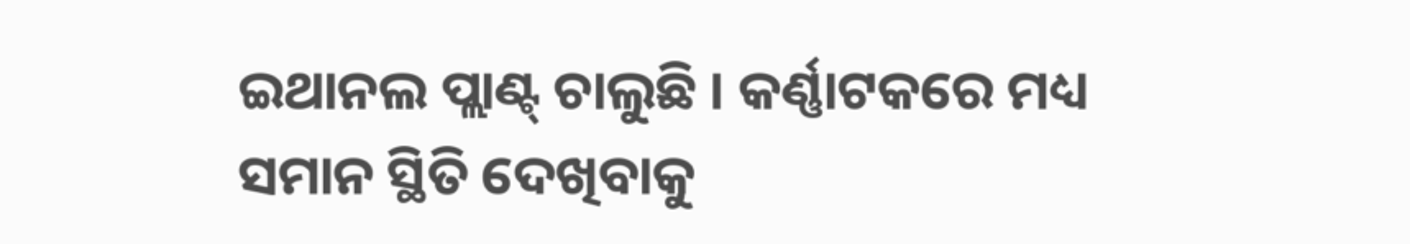ଇଥାନଲ ପ୍ଲାଣ୍ଟ୍ ଚାଲୁଛି । କର୍ଣ୍ଣାଟକରେ ମଧ୍ୟ ସମାନ ସ୍ଥିତି ଦେଖିବାକୁ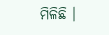ମିଳିଛି ।